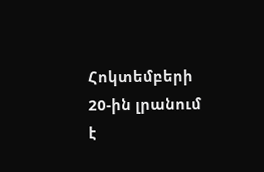Հոկտեմբերի 20-ին լրանում է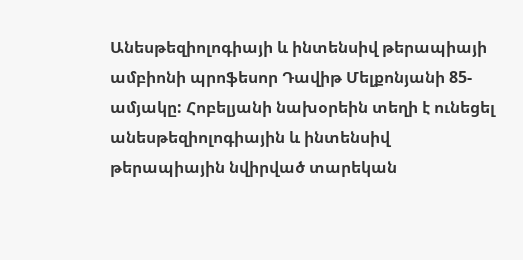Անեսթեզիոլոգիայի և ինտենսիվ թերապիայի ամբիոնի պրոֆեսոր Դավիթ Մելքոնյանի 85-ամյակը: Հոբելյանի նախօրեին տեղի է ունեցել անեսթեզիոլոգիային և ինտենսիվ թերապիային նվիրված տարեկան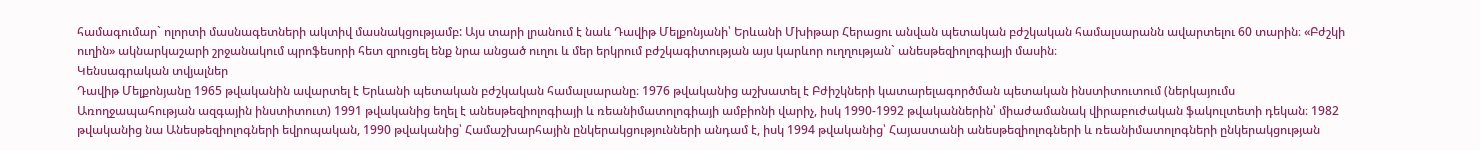համագումար` ոլորտի մասնագետների ակտիվ մասնակցությամբ: Այս տարի լրանում է նաև Դավիթ Մելքոնյանի՝ Երևանի Մխիթար Հերացու անվան պետական բժշկական համալսարանն ավարտելու 60 տարին։ «Բժշկի ուղին» ակնարկաշարի շրջանակում պրոֆեսորի հետ զրուցել ենք նրա անցած ուղու և մեր երկրում բժշկագիտության այս կարևոր ուղղության` անեսթեզիոլոգիայի մասին։
Կենսագրական տվյալներ
Դավիթ Մելքոնյանը 1965 թվականին ավարտել է Երևանի պետական բժշկական համալսարանը։ 1976 թվականից աշխատել է Բժիշկների կատարելագործման պետական ինստիտուտում (ներկայումս Առողջապահության ազգային ինստիտուտ) 1991 թվականից եղել է անեսթեզիոլոգիայի և ռեանիմատոլոգիայի ամբիոնի վարիչ, իսկ 1990-1992 թվականներին՝ միաժամանակ վիրաբուժական ֆակուլտետի դեկան։ 1982 թվականից նա Անեսթեզիոլոգների եվրոպական, 1990 թվականից՝ Համաշխարհային ընկերակցությունների անդամ է, իսկ 1994 թվականից՝ Հայաստանի անեսթեզիոլոգների և ռեանիմատոլոգների ընկերակցության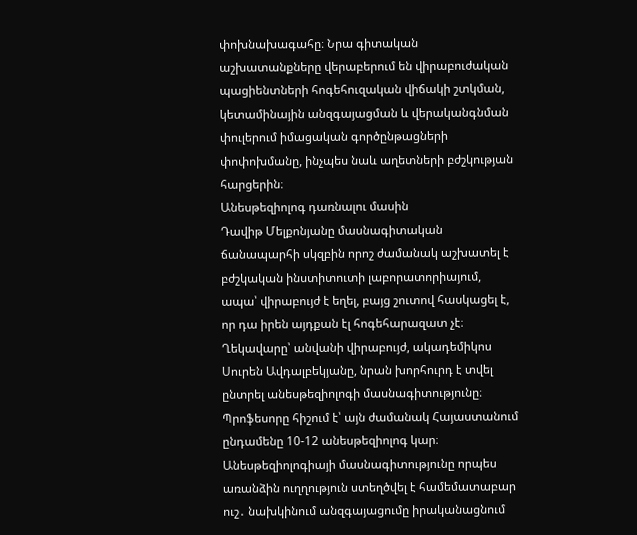փոխնախագահը։ Նրա գիտական աշխատանքները վերաբերում են վիրաբուժական պացիենտների հոգեհուզական վիճակի շտկման, կետամինային անզգայացման և վերականգնման փուլերում իմացական գործընթացների փոփոխմանը, ինչպես նաև աղետների բժշկության հարցերին։
Անեսթեզիոլոգ դառնալու մասին
Դավիթ Մելքոնյանը մասնագիտական ճանապարհի սկզբին որոշ ժամանակ աշխատել է բժշկական ինստիտուտի լաբորատորիայում, ապա՝ վիրաբույժ է եղել, բայց շուտով հասկացել է, որ դա իրեն այդքան էլ հոգեհարազատ չէ։ Ղեկավարը՝ անվանի վիրաբույժ, ակադեմիկոս Սուրեն Ավդալբեկյանը, նրան խորհուրդ է տվել ընտրել անեսթեզիոլոգի մասնագիտությունը։ Պրոֆեսորը հիշում է՝ այն ժամանակ Հայաստանում ընդամենը 10-12 անեսթեզիոլոգ կար։
Անեսթեզիոլոգիայի մասնագիտությունը որպես առանձին ուղղություն ստեղծվել է համեմատաբար ուշ․ նախկինում անզգայացումը իրականացնում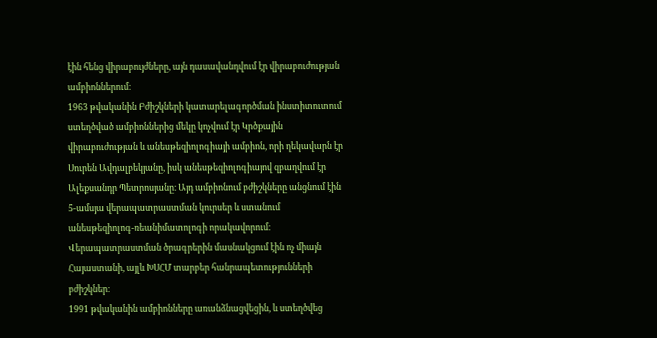էին հենց վիրաբույժները, այն դասավանդվում էր վիրաբուժության ամբիոններում։
1963 թվականին Բժիշկների կատարելագործման ինստիտուտում ստեղծված ամբիոններից մեկը կոչվում էր Կրծքային վիրաբուժության և անեսթեզիոլոգիայի ամբիոն, որի ղեկավարն էր Սուրեն Ավդալբեկյանը, իսկ անեսթեզիոլոգիայով զբաղվում էր Ալեքսանդր Պետրոսյանը։ Այդ ամբիոնում բժիշկները անցնում էին 5-ամսյա վերապատրաստման կուրսեր և ստանում անեսթեզիոլոգ-ռեանիմատոլոգի որակավորում։ Վերապատրաստման ծրագրերին մասնակցում էին ոչ միայն Հայաստանի, այլև ԽՍՀՄ տարբեր հանրապետությունների բժիշկներ։
1991 թվականին ամբիոնները առանձնացվեցին, և ստեղծվեց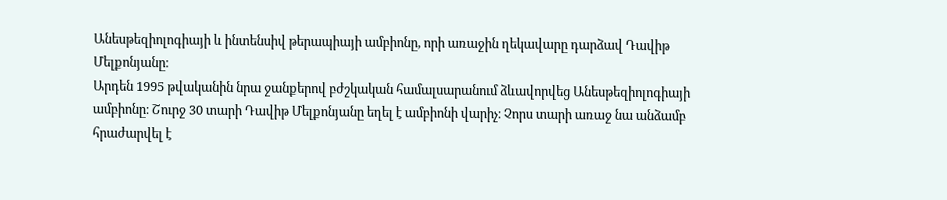Անեսթեզիոլոգիայի և ինտենսիվ թերապիայի ամբիոնը, որի առաջին ղեկավարը դարձավ Դավիթ Մելքոնյանը։
Արդեն 1995 թվականին նրա ջանքերով բժշկական համալսարանում ձևավորվեց Անեսթեզիոլոգիայի ամբիոնը։ Շուրջ 30 տարի Դավիթ Մելքոնյանը եղել է ամբիոնի վարիչ։ Չորս տարի առաջ նա անձամբ հրաժարվել է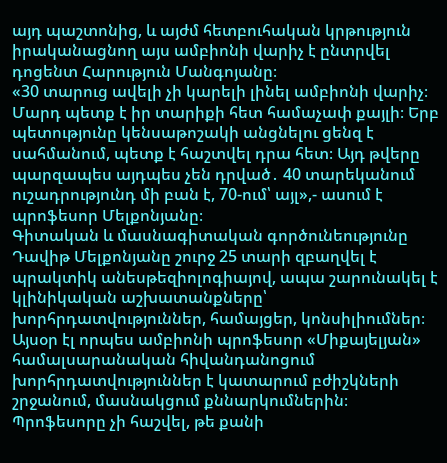այդ պաշտոնից, և այժմ հետբուհական կրթություն իրականացնող այս ամբիոնի վարիչ է ընտրվել դոցենտ Հարություն Մանգոյանը։
«30 տարուց ավելի չի կարելի լինել ամբիոնի վարիչ։ Մարդ պետք է իր տարիքի հետ համաչափ քայլի։ Երբ պետությունը կենսաթոշակի անցնելու ցենզ է սահմանում, պետք է հաշտվել դրա հետ։ Այդ թվերը պարզապես այդպես չեն դրված․ 40 տարեկանում ուշադրությունդ մի բան է, 70-ում՝ այլ»,- ասում է պրոֆեսոր Մելքոնյանը։
Գիտական և մասնագիտական գործունեությունը
Դավիթ Մելքոնյանը շուրջ 25 տարի զբաղվել է պրակտիկ անեսթեզիոլոգիայով, ապա շարունակել է կլինիկական աշխատանքները՝ խորհրդատվություններ, համայցեր, կոնսիլիումներ։ Այսօր էլ որպես ամբիոնի պրոֆեսոր «Միքայելյան» համալսարանական հիվանդանոցում խորհրդատվություններ է կատարում բժիշկների շրջանում, մասնակցում քննարկումներին։
Պրոֆեսորը չի հաշվել, թե քանի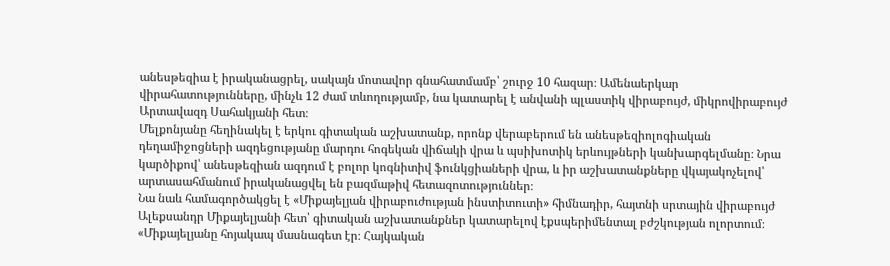անեսթեզիա է իրականացրել, սակայն մոտավոր գնահատմամբ՝ շուրջ 10 հազար։ Ամենաերկար վիրահատությունները, մինչև 12 ժամ տևողությամբ, նա կատարել է անվանի պլաստիկ վիրաբույժ, միկրովիրաբույժ Արտավազդ Սահակյանի հետ։
Մելքոնյանը հեղինակել է երկու գիտական աշխատանք, որոնք վերաբերում են անեսթեզիոլոգիական դեղամիջոցների ազդեցությանը մարդու հոգեկան վիճակի վրա և պսիխոտիկ երևույթների կանխարգելմանը։ Նրա կարծիքով՝ անեսթեզիան ազդում է բոլոր կոգնիտիվ ֆունկցիաների վրա, և իր աշխատանքները վկայակոչելով՝ արտասահմանում իրականացվել են բազմաթիվ հետազոտություններ։
Նա նաև համագործակցել է «Միքայելյան վիրաբուժության ինստիտուտի» հիմնադիր, հայտնի սրտային վիրաբույժ Ալեքսանդր Միքայելյանի հետ՝ գիտական աշխատանքներ կատարելով էքսպերիմենտալ բժշկության ոլորտում։
«Միքայելյանը հոյակապ մասնագետ էր։ Հայկական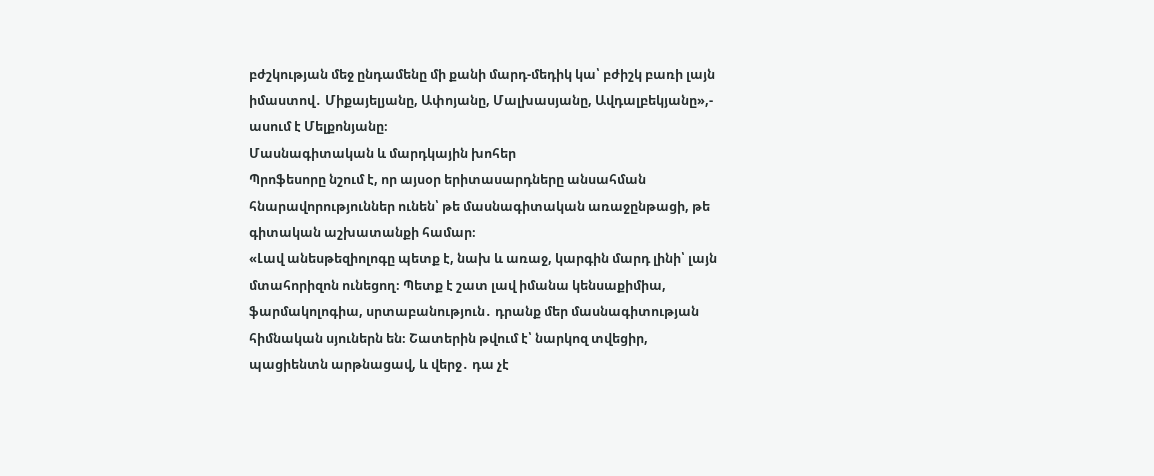բժշկության մեջ ընդամենը մի քանի մարդ-մեդիկ կա՝ բժիշկ բառի լայն իմաստով․ Միքայելյանը, Ափոյանը, Մալխասյանը, Ավդալբեկյանը»,- ասում է Մելքոնյանը։
Մասնագիտական և մարդկային խոհեր
Պրոֆեսորը նշում է, որ այսօր երիտասարդները անսահման հնարավորություններ ունեն՝ թե մասնագիտական առաջընթացի, թե գիտական աշխատանքի համար։
«Լավ անեսթեզիոլոգը պետք է, նախ և առաջ, կարգին մարդ լինի՝ լայն մտահորիզոն ունեցող։ Պետք է շատ լավ իմանա կենսաքիմիա, ֆարմակոլոգիա, սրտաբանություն․ դրանք մեր մասնագիտության հիմնական սյուներն են։ Շատերին թվում է՝ նարկոզ տվեցիր, պացիենտն արթնացավ, և վերջ․ դա չէ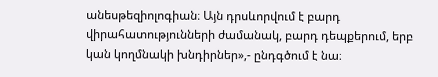անեսթեզիոլոգիան։ Այն դրսևորվում է բարդ վիրահատությունների ժամանակ, բարդ դեպքերում, երբ կան կողմնակի խնդիրներ»,- ընդգծում է նա։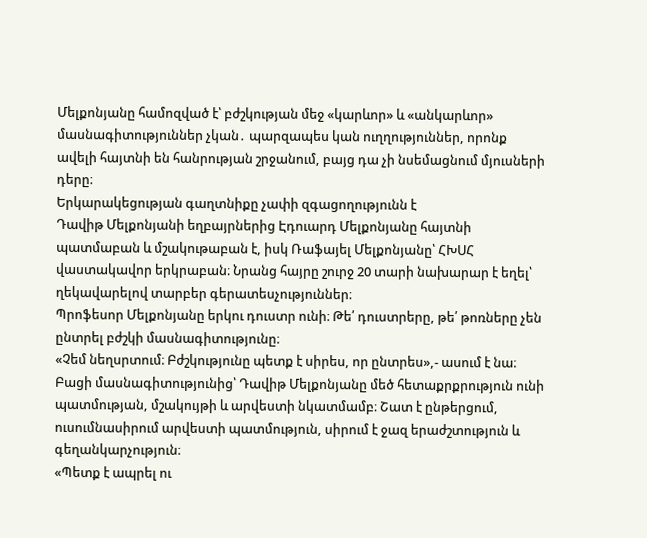Մելքոնյանը համոզված է՝ բժշկության մեջ «կարևոր» և «անկարևոր» մասնագիտություններ չկան․ պարզապես կան ուղղություններ, որոնք ավելի հայտնի են հանրության շրջանում, բայց դա չի նսեմացնում մյուսների դերը։
Երկարակեցության գաղտնիքը չափի զգացողությունն է
Դավիթ Մելքոնյանի եղբայրներից Էդուարդ Մելքոնյանը հայտնի պատմաբան և մշակութաբան է, իսկ Ռաֆայել Մելքոնյանը՝ ՀԽՍՀ վաստակավոր երկրաբան։ Նրանց հայրը շուրջ 20 տարի նախարար է եղել՝ ղեկավարելով տարբեր գերատեսչություններ։
Պրոֆեսոր Մելքոնյանը երկու դուստր ունի։ Թե՛ դուստրերը, թե՛ թոռները չեն ընտրել բժշկի մասնագիտությունը։
«Չեմ նեղսրտում։ Բժշկությունը պետք է սիրես, որ ընտրես»,- ասում է նա։
Բացի մասնագիտությունից՝ Դավիթ Մելքոնյանը մեծ հետաքրքրություն ունի պատմության, մշակույթի և արվեստի նկատմամբ։ Շատ է ընթերցում, ուսումնասիրում արվեստի պատմություն, սիրում է ջազ երաժշտություն և գեղանկարչություն։
«Պետք է ապրել ու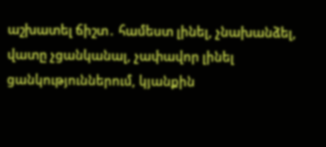աշխատել ճիշտ․ համեստ լինել, չնախանձել, վատը չցանկանալ, չափավոր լինել ցանկություններում, կյանքին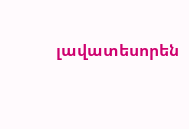լավատեսորեն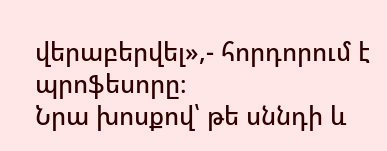վերաբերվել»,- հորդորում է պրոֆեսորը։
Նրա խոսքով՝ թե սննդի և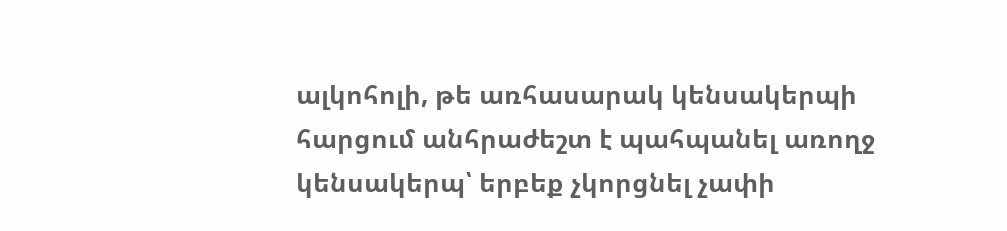ալկոհոլի, թե առհասարակ կենսակերպի հարցում անհրաժեշտ է պահպանել առողջ կենսակերպ՝ երբեք չկորցնել չափի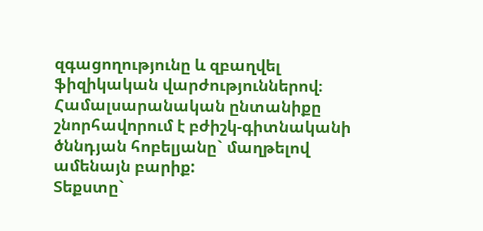զգացողությունը և զբաղվել ֆիզիկական վարժություններով։
Համալսարանական ընտանիքը շնորհավորում է բժիշկ-գիտնականի ծննդյան հոբելյանը` մաղթելով ամենայն բարիք:
Տեքստը`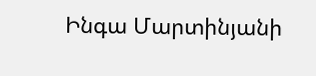Ինգա Մարտինյանի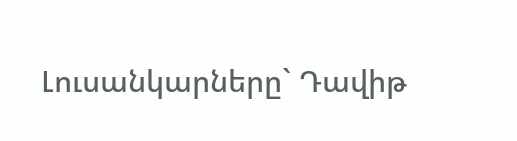Լուսանկարները` Դավիթ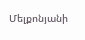Մելքոնյանի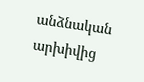անձնական արխիվից